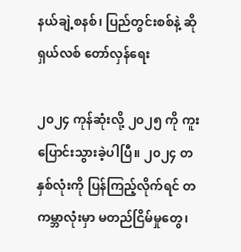နယ်ချဲ့စနစ်၊ ပြည်တွင်းစစ်နဲ့ ဆိုရှယ်လစ် တော်လှန်ရေး

၂၀၂၄ ကုန်ဆုံးလို့ ၂၀၂၅ ကို ကူးပြောင်းသွားခဲ့ပါပြီ။ ၂၀၂၄ တနှစ်လုံးကို ပြန်ကြည့်လိုက်ရင် တကမ္ဘာလုံးမှာ မတည်ငြိမ်မှုတွေ၊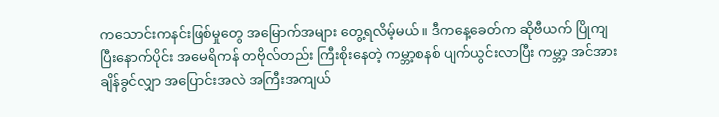ကသောင်းကနင်းဖြစ်မှုတွေ အမြောက်အများ တွေ့ရလိမ့်မယ်။ ဒီကနေ့ခေတ်က ဆိုဗီယက် ပြိုကျပြီးနောက်ပိုင်း အမေရိကန် တဗိုလ်တည်း ကြီးစိုးနေတဲ့ ကမ္ဘာ့စနစ် ပျက်ယွင်းလာပြီး ကမ္ဘာ့ အင်အား ချိန်ခွင်လျှာ အပြောင်းအလဲ အကြီးအကျယ်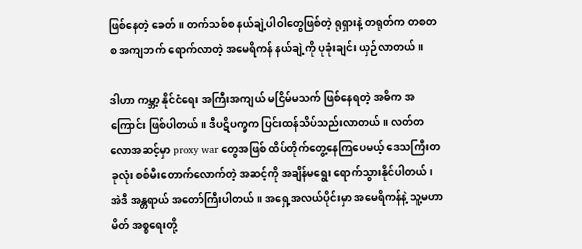ဖြစ်နေတဲ့ ခေတ်။ တက်သစ်စ နယ်ချဲ့ပါဝါတွေဖြစ်တဲ့ ရုရှားနဲ့ တရုတ်က တစတစ အကျဘက် ရောက်လာတဲ့ အမေရိကန် နယ်ချဲ့ကို ပုခုံးချင်း ယှဉ်လာတယ်။

ဒါဟာ ကမ္ဘာ့ နိုင်ငံရေး အကြီးအကျယ် မငြိမ်မသက် ဖြစ်နေရတဲ့ အဓိက အကြောင်း ဖြစ်ပါတယ်။ ဒီပဋိပက္ခက ပြင်းထန်သိပ်သည်းလာတယ်။ လတ်တလောအဆင့်မှာ proxy war တွေအဖြစ် ထိပ်တိုက်တွေ့နေကြပေမယ့် ဒေသကြီးတခုလုံး စစ်မီးတောက်လောက်တဲ့ အဆင့်ကို အချိန်မရွေး ရောက်သွားနိုင်ပါတယ်၊ အဲဒီ အန္တရာယ် အတော်ကြီးပါတယ်။ အရှေ့အလယ်ပိုင်းမှာ အမေရိကန်နဲ့ သူ့မဟာမိတ် အစ္စရေးတို့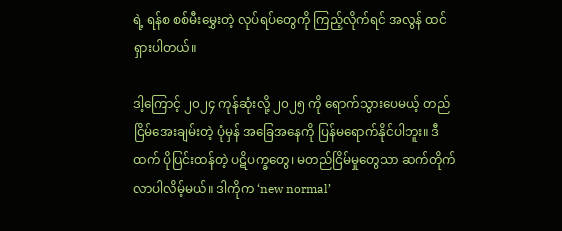ရဲ့ ရန်စ စစ်မီးမွှေးတဲ့ လုပ်ရပ်တွေကို ကြည့်လိုက်ရင် အလွန် ထင်ရှားပါတယ်။

ဒါ့ကြောင့် ၂၀၂၄ ကုန်ဆုံးလို့ ၂၀၂၅ ကို ရောက်သွားပေမယ့် တည်ငြိမ်အေးချမ်းတဲ့ ပုံမှန် အခြေအနေကို ပြန်မရောက်နိုင်ပါဘူး။ ဒီထက် ပိုပြင်းထန်တဲ့ ပဋိပက္ခတွေ၊ မတည်ငြိမ်မှုတွေသာ ဆက်တိုက် လာပါလိမ့်မယ်။ ဒါကိုက ‘new normal’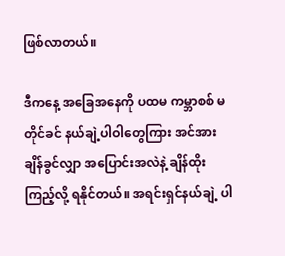ဖြစ်လာတယ်။

ဒီကနေ့ အခြေအနေကို ပထမ ကမ္ဘာစစ် မတိုင်ခင် နယ်ချဲ့ပါဝါတွေကြား အင်အား ချိန်ခွင်လျှာ အပြောင်းအလဲနဲ့ ချိန်ထိုးကြည့်လို့ ရနိုင်တယ်။ အရင်းရှင်နယ်ချဲ့ ပါ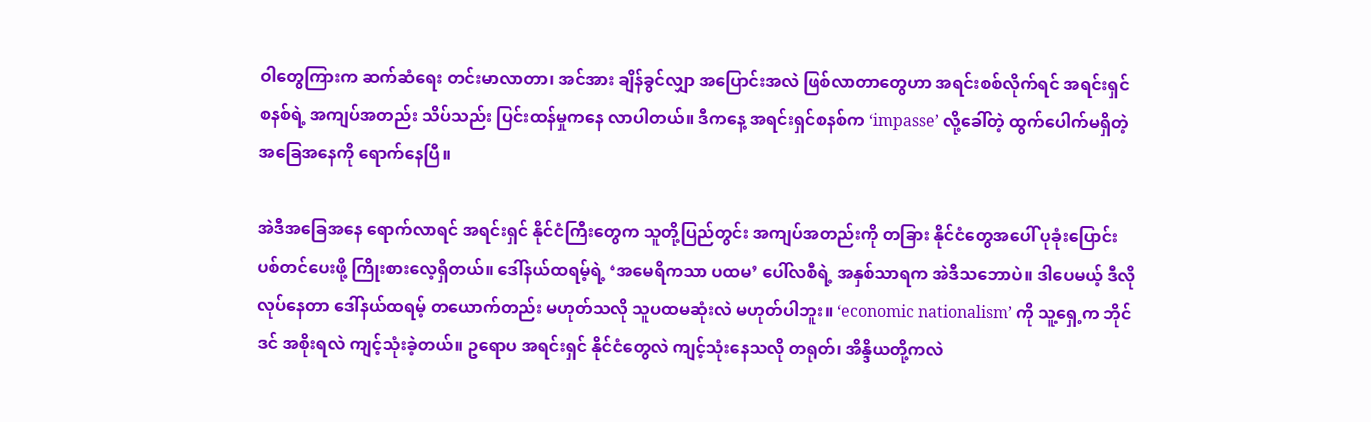ဝါတွေကြားက ဆက်ဆံရေး တင်းမာလာတာ၊ အင်အား ချိန်ခွင်လျှာ အပြောင်းအလဲ ဖြစ်လာတာတွေဟာ အရင်းစစ်လိုက်ရင် အရင်းရှင်စနစ်ရဲ့ အကျပ်အတည်း သိပ်သည်း ပြင်းထန်မှုကနေ လာပါတယ်။ ဒီကနေ့ အရင်းရှင်စနစ်က ‘impasse’ လို့ခေါ်တဲ့ ထွက်ပေါက်မရှိတဲ့ အခြေအနေကို ရောက်နေပြီ။

အဲဒီအခြေအနေ ရောက်လာရင် အရင်းရှင် နိုင်ငံကြီးတွေက သူတို့ပြည်တွင်း အကျပ်အတည်းကို တခြား နိုင်ငံတွေအပေါ် ပုခုံးပြောင်း ပစ်တင်ပေးဖို့ ကြိုးစားလေ့ရှိတယ်။ ဒေါ်နယ်ထရမ့်ရဲ့ ‘အမေရိကသာ ပထမ’ ပေါ်လစီရဲ့ အနှစ်သာရက အဲဒီသဘောပဲ။ ဒါပေမယ့် ဒီလို လုပ်နေတာ ဒေါ်နယ်ထရမ့် တယောက်တည်း မဟုတ်သလို သူပထမဆုံးလဲ မဟုတ်ပါဘူး။ ‘economic nationalism’ ကို သူ့ရှေ့က ဘိုင်ဒင် အစိုးရလဲ ကျင့်သုံးခဲ့တယ်။ ဥရောပ အရင်းရှင် နိုင်ငံတွေလဲ ကျင့်သုံးနေသလို တရုတ်၊ အိန္ဒိယတို့ကလဲ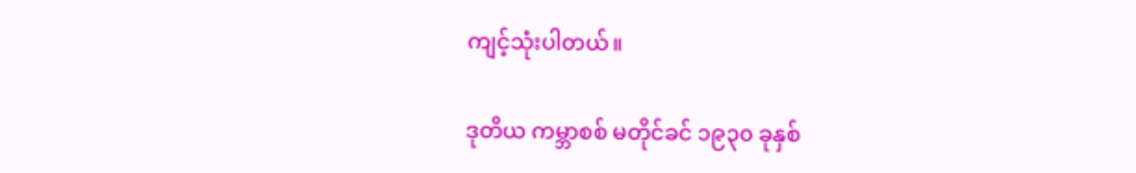ကျင့်သုံးပါတယ်။

ဒုတိယ ကမ္ဘာစစ် မတိုင်ခင် ၁၉၃၀ ခုနှစ်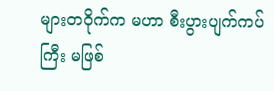များတဝိုက်က မဟာ စီးပွားပျက်ကပ်ကြီး မဖြစ်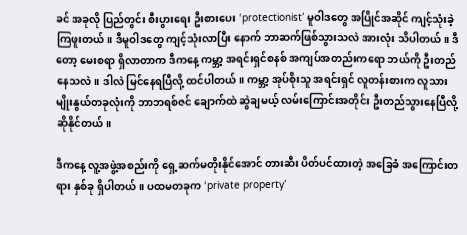ခင် အခုလို ပြည်တွင်း စီးပွားရေး ဦးစားပေး ‘protectionist’ မူဝါဒတွေ အပြိုင်အဆိုင် ကျင့်သုံးခဲ့ကြဖူးတယ်။ ဒီမူဝါဒတွေ ကျင့်သုံးလာပြီး နောက် ဘာဆက်ဖြစ်သွားသလဲ အားလုံး သိပါတယ်။ ဒီတော့ မေးစရာ ရှိလာတာက ဒီကနေ့ ကမ္ဘာ့ အရင်းရှင်စနစ် အကျပ်အတည်းကရော ဘယ်ကို ဦးတည်နေသလဲ။ ဒါလဲ မြင်နေရပြီလို့ ထင်ပါတယ်။ ကမ္ဘာ့ အုပ်စိုးသူ အရင်းရှင် လူတန်းစားက လူသားမျိုးနွယ်တခုလုံးကို ဘာဘရစ်ဇင် ချောက်ထဲ ဆွဲချမယ့် လမ်းကြောင်းအတိုင်း ဦးတည်သွားနေပြီလို့ ဆိုနိုင်တယ်။

ဒီကနေ့ လူ့အဖွဲ့အစည်းကို ရှေ့ဆက်မတိုးနိုင်အောင် တားဆီး ပိတ်ပင်ထားတဲ့ အခြေခံ အကြောင်းတရား နှစ်ခု ရှိပါတယ်။ ပထမတခုက ‘private property’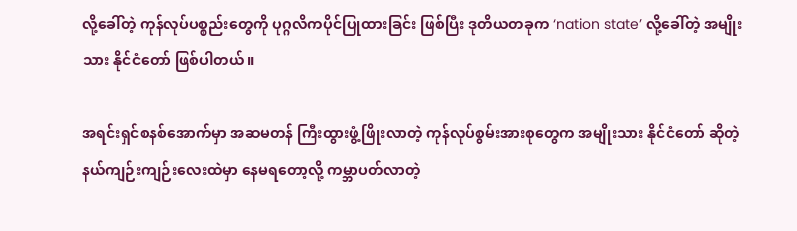လို့ခေါ်တဲ့ ကုန်လုပ်ပစ္စည်းတွေကို ပုဂ္ဂလိကပိုင်ပြုထားခြင်း ဖြစ်ပြီး ဒုတိယတခုက ‘nation state’ လို့ခေါ်တဲ့ အမျိုးသား နိုင်ငံတော် ဖြစ်ပါတယ်။

အရင်းရှင်စနစ်အောက်မှာ အဆမတန် ကြီးထွားဖွံ့ဖြိုးလာတဲ့ ကုန်လုပ်စွမ်းအားစုတွေက အမျိုးသား နိုင်ငံတော် ဆိုတဲ့ နယ်ကျဉ်းကျဉ်းလေးထဲမှာ နေမရတော့လို့ ကမ္ဘာပတ်လာတဲ့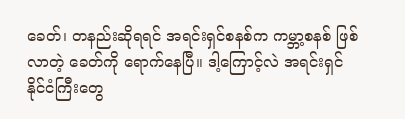ခေတ်၊ တနည်းဆိုရရင် အရင်းရှင်စနစ်က ကမ္ဘာ့စနစ် ဖြစ်လာတဲ့ ခေတ်ကို ရောက်နေပြီ။ ဒါ့ကြောင့်လဲ အရင်းရှင် နိုင်ငံကြီးတွေ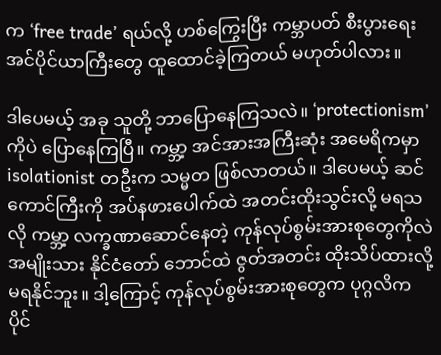က ‘free trade’ ရယ်လို့ ဟစ်ကြွေးပြီး ကမ္ဘာပတ် စီးပွားရေး အင်ပိုင်ယာကြီးတွေ ထူထောင်ခဲ့ကြတယ် မဟုတ်ပါလား။

ဒါပေမယ့် အခု သူတို့ ဘာပြောနေကြသလဲ။ ‘protectionism’ ကိုပဲ ပြောနေကြပြီ။ ကမ္ဘာ့ အင်အားအကြီးဆုံး အမေရိကမှာ isolationist တဦးက သမ္မတ ဖြစ်လာတယ်။ ဒါပေမယ့် ဆင်ကောင်ကြီးကို အပ်နဖားပေါက်ထဲ အတင်းထိုးသွင်းလို့ မရသလို ကမ္ဘာ့ လက္ခဏာဆောင်နေတဲ့ ကုန်လုပ်စွမ်းအားစုတွေကိုလဲ အမျိုးသား နိုင်ငံတော် ဘောင်ထဲ ဇွတ်အတင်း ထိုးသိပ်ထားလို့ မရနိုင်ဘူး။ ဒါ့ကြောင့် ကုန်လုပ်စွမ်းအားစုတွေက ပုဂ္ဂလိက ပိုင်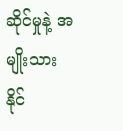ဆိုင်မှုနဲ့ အမျိုးသား နိုင်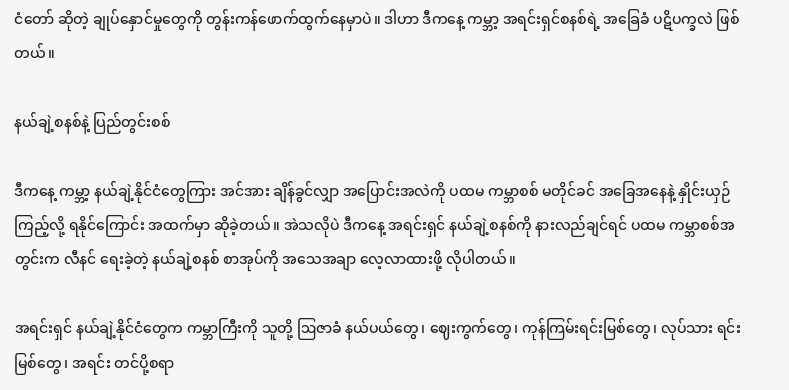ငံတော် ဆိုတဲ့ ချုပ်နှောင်မှုတွေကို တွန်းကန်ဖောက်ထွက်နေမှာပဲ။ ဒါဟာ ဒီကနေ့ ကမ္ဘာ့ အရင်းရှင်စနစ်ရဲ့ အခြေခံ ပဋိပက္ခလဲ ဖြစ်တယ်။

နယ်ချဲ့စနစ်နဲ့ ပြည်တွင်းစစ်

ဒီကနေ့ ကမ္ဘာ့ နယ်ချဲ့နိုင်ငံတွေကြား အင်အား ချိန်ခွင်လျှာ အပြောင်းအလဲကို ပထမ ကမ္ဘာစစ် မတိုင်ခင် အခြေအနေနဲ့ နှိုင်းယှဉ်ကြည့်လို့ ရနိုင်ကြောင်း အထက်မှာ ဆိုခဲ့တယ်။ အဲသလိုပဲ ဒီကနေ့ အရင်းရှင် နယ်ချဲ့စနစ်ကို နားလည်ချင်ရင် ပထမ ကမ္ဘာစစ်အတွင်းက လီနင် ရေးခဲ့တဲ့ နယ်ချဲ့စနစ် စာအုပ်ကို အသေအချာ လေ့လာထားဖို့ လိုပါတယ်။

အရင်းရှင် နယ်ချဲ့နိုင်ငံတွေက ကမ္ဘာကြီးကို သူတို့ ဩဇာခံ နယ်ပယ်တွေ၊ ဈေးကွက်တွေ၊ ကုန်ကြမ်းရင်းမြစ်တွေ၊ လုပ်သား ရင်းမြစ်တွေ၊ အရင်း တင်ပို့စရာ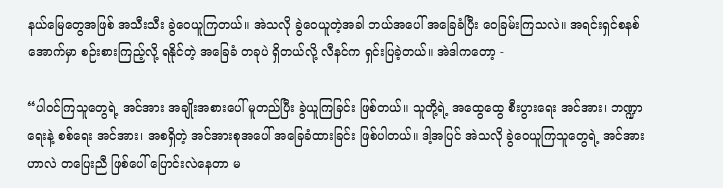နယ်မြေတွေအဖြစ် အသီးသီး ခွဲဝေယူကြတယ်။ အဲသလို ခွဲဝေယူတဲ့အခါ ဘယ်အပေါ် အခြေခံပြီး ဝေခြမ်းကြသလဲ။ အရင်းရှင်စနစ်အောက်မှာ စဉ်းစားကြည့်လို့ ရနိုင်တဲ့ အခြေခံ တခုပဲ ရှိတယ်လို့ လီနင်က ရှင်းပြခဲ့တယ်။ အဲဒါကတော့ -

“ပါဝင်ကြသူတွေရဲ့ အင်အား အချိုးအစားပေါ် မူတည်ပြီး ခွဲယူကြခြင်း ဖြစ်တယ်။ သူတို့ရဲ့ အထွေထွေ စီးပွားရေး အင်အား၊ ဘဏ္ဍာရေးနဲ့ စစ်ရေး အင်အား၊ အစရှိတဲ့ အင်အားစုအပေါ် အခြေခံထားခြင်း ဖြစ်ပါတယ်။ ဒါ့အပြင် အဲသလို ခွဲဝေယူကြသူတွေရဲ့ အင်အားဟာလဲ တပြေးညီ ဖြစ်ပေါ် ပြောင်းလဲနေတာ မ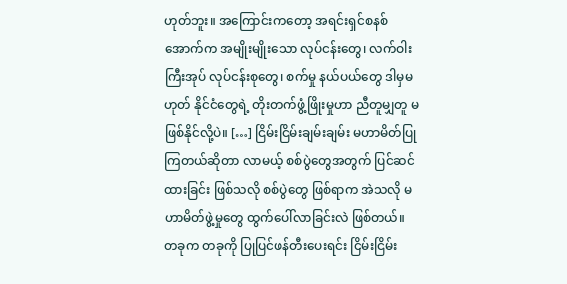ဟုတ်ဘူး။ အကြောင်းကတော့ အရင်းရှင်စနစ်အောက်က အမျိုးမျိုးသော လုပ်ငန်းတွေ၊ လက်ဝါးကြီးအုပ် လုပ်ငန်းစုတွေ၊ စက်မှု နယ်ပယ်တွေ ဒါမှမဟုတ် နိုင်ငံတွေရဲ့ တိုးတက်ဖွံ့ဖြိုးမှုဟာ ညီတူမျှတူ မဖြစ်နိုင်လို့ပဲ။ […] ငြိမ်းငြိမ်းချမ်းချမ်း မဟာမိတ်ပြုကြတယ်ဆိုတာ လာမယ့် စစ်ပွဲတွေအတွက် ပြင်ဆင်ထားခြင်း ဖြစ်သလို စစ်ပွဲတွေ ဖြစ်ရာက အဲသလို မဟာမိတ်ဖွဲ့မှုတွေ ထွက်ပေါ်လာခြင်းလဲ ဖြစ်တယ်။ တခုက တခုကို ပြုပြင်ဖန်တီးပေးရင်း ငြိမ်းငြိမ်း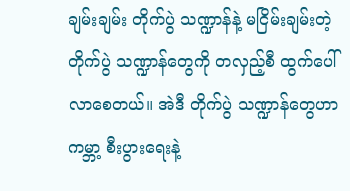ချမ်းချမ်း တိုက်ပွဲ သဏ္ဍာန်နဲ့ မငြိမ်းချမ်းတဲ့ တိုက်ပွဲ သဏ္ဍာန်တွေကို တလှည့်စီ ထွက်ပေါ်လာစေတယ်။ အဲဒီ တိုက်ပွဲ သဏ္ဍာန်တွေဟာ ကမ္ဘာ့ စီးပွားရေးနဲ့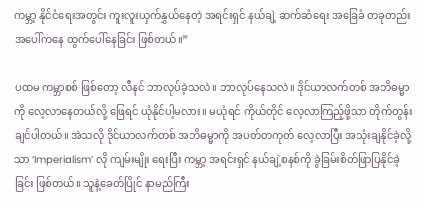ကမ္ဘာ့ နိုင်ငံရေးအတွင်း ကူးလူးယှက်နွှယ်နေတဲ့ အရင်းရှင် နယ်ချဲ့ ဆက်ဆံရေး အခြေခံ တခုတည်းအပေါ်ကနေ ထွက်ပေါ်နေခြင်း ဖြစ်တယ်။”

ပထမ ကမ္ဘာစစ် ဖြစ်တော့ လီနင် ဘာလုပ်ခဲ့သလဲ။ ဘာလုပ်နေသလဲ။ ဒိုင်ယာလက်တစ် အဘိဓမ္မာကို လေ့လာနေတယ်လို့ ဖြေရင် ယုံနိုင်ပါ့မလား။ မယုံရင် ကိုယ်တိုင် လေ့လာကြည့်ဖို့သာ တိုက်တွန်းချင်ပါတယ်။ အဲသလို ဒိုင်ယာလက်တစ် အဘိဓမ္မာကို အပတ်တကုတ် လေ့လာပြီး အသုံးချနိုင်ခဲ့လို့သာ ‘Imperialism’ လို ကျမ်းမျိုး ရေးပြီး ကမ္ဘာ့ အရင်းရှင် နယ်ချဲ့စနစ်ကို ခွဲခြမ်းစိတ်ဖြာပြနိုင်ခဲ့ခြင်း ဖြစ်တယ်။ သူနဲ့ခေတ်ပြိုင် နာမည်ကြီး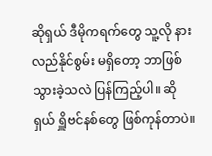ဆိုရှယ် ဒီမိုကရက်တွေ သူ့လို နားလည်နိုင်စွမ်း မရှိတော့ ဘာဖြစ်သွားခဲ့သလဲ ပြန်ကြည့်ပါ။ ဆိုရှယ် ရှိူဗင်နစ်တွေ ဖြစ်ကုန်တာပဲ။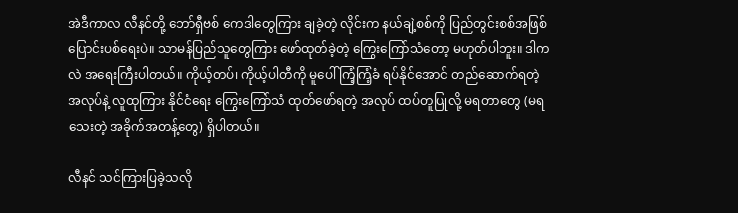အဲဒီကာလ လီနင်တို့ ဘော်ရှီဗစ် ကေဒါတွေကြား ချခဲ့တဲ့ လိုင်းက နယ်ချဲ့စစ်ကို ပြည်တွင်းစစ်အဖြစ် ပြောင်းပစ်ရေးပဲ။ သာမန်ပြည်သူတွေကြား ဖော်ထုတ်ခဲ့တဲ့ ကြွေးကြော်သံတော့ မဟုတ်ပါဘူး။ ဒါကလဲ အရေးကြီးပါတယ်။ ကိုယ့်တပ်၊ ကိုယ့်ပါတီကို မူပေါ် ကြံ့ကြံ့ခံ ရပ်နိုင်အောင် တည်ဆောက်ရတဲ့ အလုပ်နဲ့ လူထုကြား နိုင်ငံရေး ကြွေးကြော်သံ ထုတ်ဖော်ရတဲ့ အလုပ် ထပ်တူပြုလို့ မရတာတွေ (မရသေးတဲ့ အခိုက်အတန့်တွေ) ရှိပါတယ်။

လီနင် သင်ကြားပြခဲ့သလို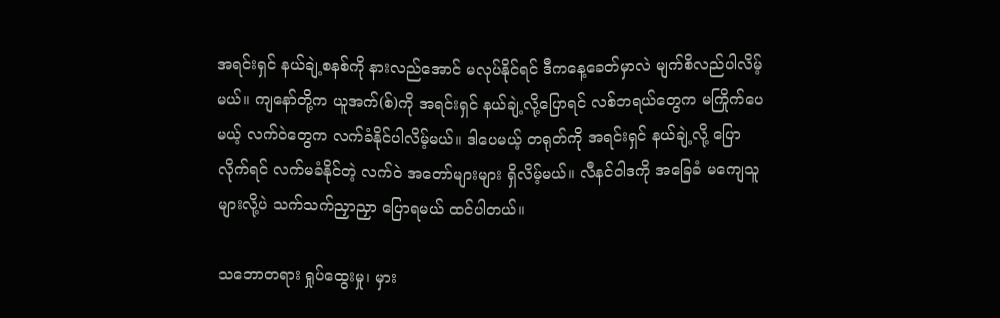အရင်းရှင် နယ်ချဲ့စနစ်ကို နားလည်အောင် မလုပ်နိုင်ရင် ဒီကနေ့ခေတ်မှာလဲ မျက်စိလည်ပါလိမ့်မယ်။ ကျနော်တို့က ယူအက်(စ်)ကို အရင်းရှင် နယ်ချဲ့လို့ပြောရင် လစ်ဘရယ်တွေက မကြိုက်ပေမယ့် လက်ဝဲတွေက လက်ခံနိုင်ပါလိမ့်မယ်။ ဒါပေမယ့် တရုတ်ကို အရင်းရှင် နယ်ချဲ့လို့ ပြောလိုက်ရင် လက်မခံနိုင်တဲ့ လက်ဝဲ အတော်များများ ရှိလိမ့်မယ်။ လီနင်ဝါဒကို အခြေခံ မကျေသူများလို့ပဲ သက်သက်ညှာညှာ ပြောရမယ် ထင်ပါတယ်။

သဘောတရား ရှုပ်ထွေးမှု၊ မှား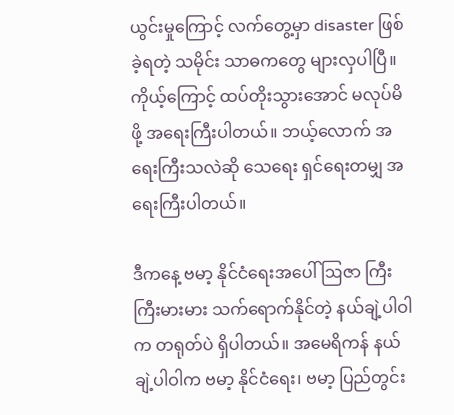ယွင်းမှုကြောင့် လက်တွေ့မှာ disaster ဖြစ်ခဲ့ရတဲ့ သမိုင်း သာဓကတွေ များလှပါပြီ။ ကိုယ့်ကြောင့် ထပ်တိုးသွားအောင် မလုပ်မိဖို့ အရေးကြီးပါတယ်။ ဘယ့်လောက် အရေးကြီးသလဲဆို သေရေး ရှင်ရေးတမျှ အရေးကြီးပါတယ်။

ဒီကနေ့ ဗမာ့ နိုင်ငံရေးအပေါ် ဩဇာ ကြီးကြီးမားမား သက်ရောက်နိုင်တဲ့ နယ်ချဲ့ပါဝါက တရုတ်ပဲ ရှိပါတယ်။ အမေရိကန် နယ်ချဲ့ပါဝါက ဗမာ့ နိုင်ငံရေး၊ ဗမာ့ ပြည်တွင်း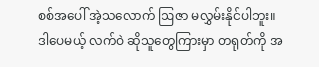စစ်အပေါ် အဲ့သလောက် ဩဇာ မလွှမ်းနိုင်ပါဘူး။ ဒါပေမယ့် လက်ဝဲ ဆိုသူတွေကြားမှာ တရုတ်ကို အ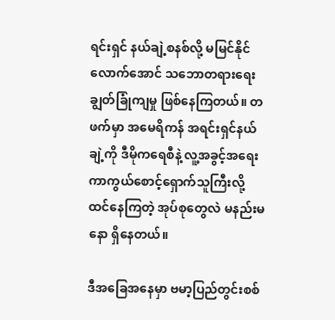ရင်းရှင် နယ်ချဲ့စနစ်လို့ မမြင်နိုင်လောက်အောင် သဘောတရားရေး ချွတ်ခြုံကျမှု ဖြစ်နေကြတယ်။ တဖက်မှာ အမေရိကန် အရင်းရှင်နယ်ချဲ့ကို ဒီမိုကရေစီနဲ့ လူ့အခွင့်အရေး ကာကွယ်စောင့်ရှောက်သူကြီးလို့ ထင်နေကြတဲ့ အုပ်စုတွေလဲ မနည်းမနော ရှိနေတယ်။

ဒီအခြေအနေမှာ ဗမာ့ပြည်တွင်းစစ်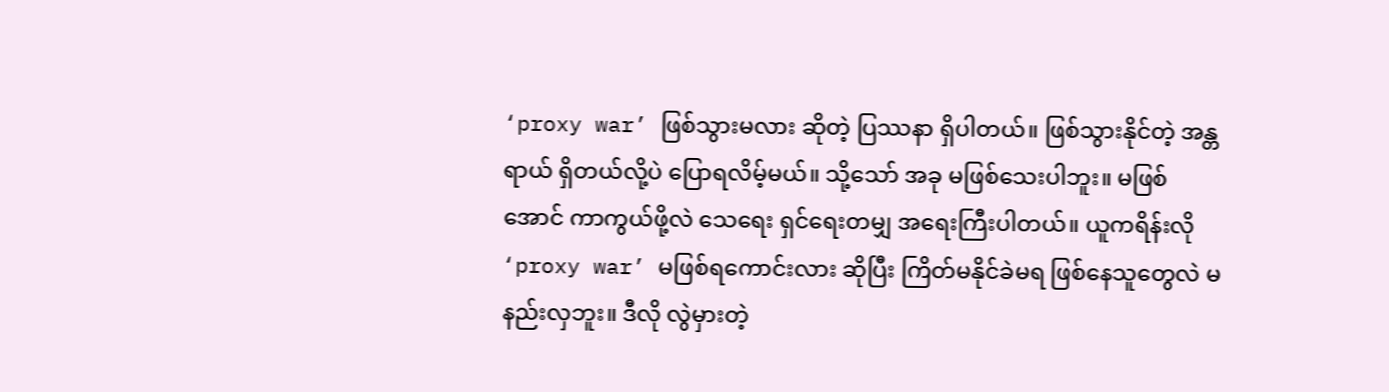‘proxy war’ ဖြစ်သွားမလား ဆိုတဲ့ ပြဿနာ ရှိပါတယ်။ ဖြစ်သွားနိုင်တဲ့ အန္တရာယ် ရှိတယ်လို့ပဲ ပြောရလိမ့်မယ်။ သို့သော် အခု မဖြစ်သေးပါဘူး။ မဖြစ်အောင် ကာကွယ်ဖို့လဲ သေရေး ရှင်ရေးတမျှ အရေးကြီးပါတယ်။ ယူကရိန်းလို ‘proxy war’ မဖြစ်ရကောင်းလား ဆိုပြီး ကြိတ်မနိုင်ခဲမရ ဖြစ်နေသူတွေလဲ မနည်းလှဘူး။ ဒီလို လွဲမှားတဲ့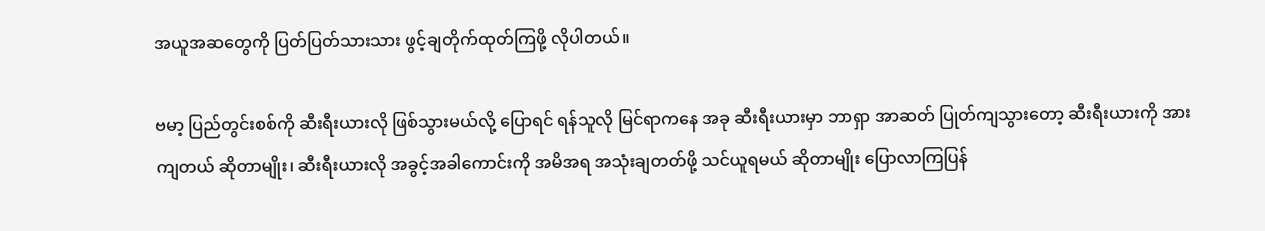အယူအဆတွေကို ပြတ်ပြတ်သားသား ဖွင့်ချတိုက်ထုတ်ကြဖို့ လိုပါတယ်။

ဗမာ့ ပြည်တွင်းစစ်ကို ဆီးရီးယားလို ဖြစ်သွားမယ်လို့ ပြောရင် ရန်သူလို မြင်ရာကနေ အခု ဆီးရီးယားမှာ ဘာရှာ အာဆတ် ပြုတ်ကျသွားတော့ ဆီးရီးယားကို အားကျတယ် ဆိုတာမျိုး၊ ဆီးရီးယားလို အခွင့်အခါကောင်းကို အမိအရ အသုံးချတတ်ဖို့ သင်ယူရမယ် ဆိုတာမျိုး ပြောလာကြပြန်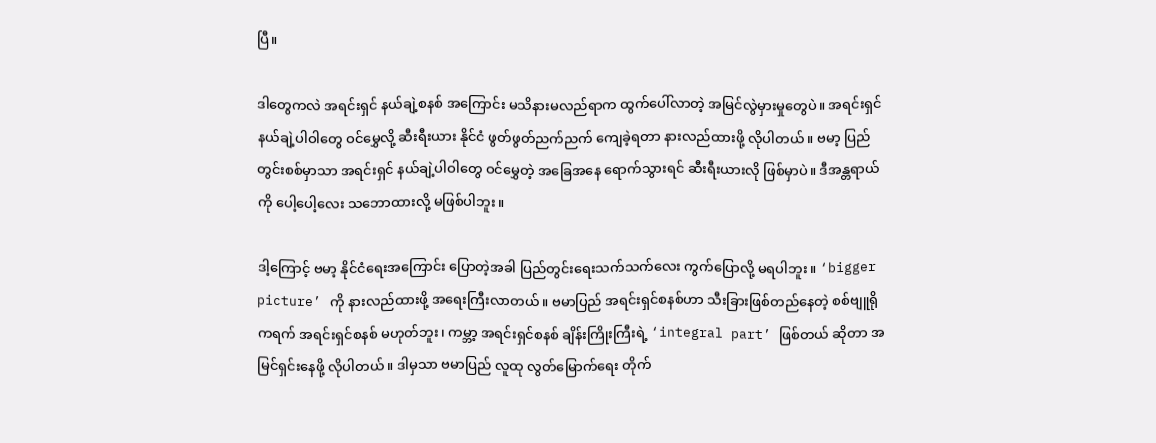ပြီ။

ဒါတွေကလဲ အရင်းရှင် နယ်ချဲ့စနစ် အကြောင်း မသိနားမလည်ရာက ထွက်ပေါ်လာတဲ့ အမြင်လွဲမှားမှုတွေပဲ။ အရင်းရှင် နယ်ချဲ့ပါဝါတွေ ဝင်မွှေလို့ ဆီးရီးယား နိုင်ငံ ဖွတ်ဖွတ်ညက်ညက် ကျေခဲ့ရတာ နားလည်ထားဖို့ လိုပါတယ်။ ဗမာ့ ပြည်တွင်းစစ်မှာသာ အရင်းရှင် နယ်ချဲ့ပါဝါတွေ ဝင်မွှေတဲ့ အခြေအနေ ရောက်သွားရင် ဆီးရီးယားလို ဖြစ်မှာပဲ။ ဒီအန္တရာယ်ကို ပေါ့ပေါ့လေး သဘောထားလို့ မဖြစ်ပါဘူး။

ဒါ့ကြောင့် ဗမာ့ နိုင်ငံရေးအကြောင်း ပြောတဲ့အခါ ပြည်တွင်းရေးသက်သက်လေး ကွက်ပြောလို့ မရပါဘူး။ ‘bigger picture’ ကို နားလည်ထားဖို့ အရေးကြီးလာတယ်။ ဗမာပြည် အရင်းရှင်စနစ်ဟာ သီးခြားဖြစ်တည်နေတဲ့ စစ်ဗျူရိုကရက် အရင်းရှင်စနစ် မဟုတ်ဘူး၊ ကမ္ဘာ့ အရင်းရှင်စနစ် ချိန်းကြိုးကြီးရဲ့ ‘integral part’ ဖြစ်တယ် ဆိုတာ အမြင်ရှင်းနေဖို့ လိုပါတယ်။ ဒါမှသာ ဗမာပြည် လူထု လွတ်မြောက်ရေး တိုက်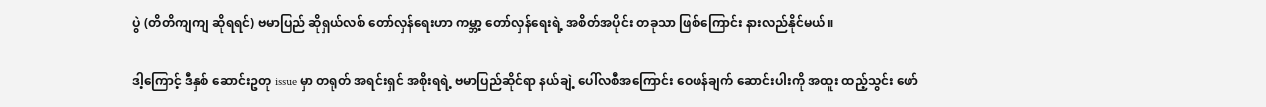ပွဲ (တိတိကျကျ ဆိုရရင်) ဗမာပြည် ဆိုရှယ်လစ် တော်လှန်ရေးဟာ ကမ္ဘာ့ တော်လှန်ရေးရဲ့ အစိတ်အပိုင်း တခုသာ ဖြစ်ကြောင်း နားလည်နိုင်မယ်။

ဒါ့ကြောင့် ဒီနှစ် ဆောင်းဥတု issue မှာ တရုတ် အရင်းရှင် အစိုးရရဲ့ ဗမာပြည်ဆိုင်ရာ နယ်ချဲ့ ပေါ်လစီအကြောင်း ဝေဖန်ချက် ဆောင်းပါးကို အထူး ထည့်သွင်း ဖော်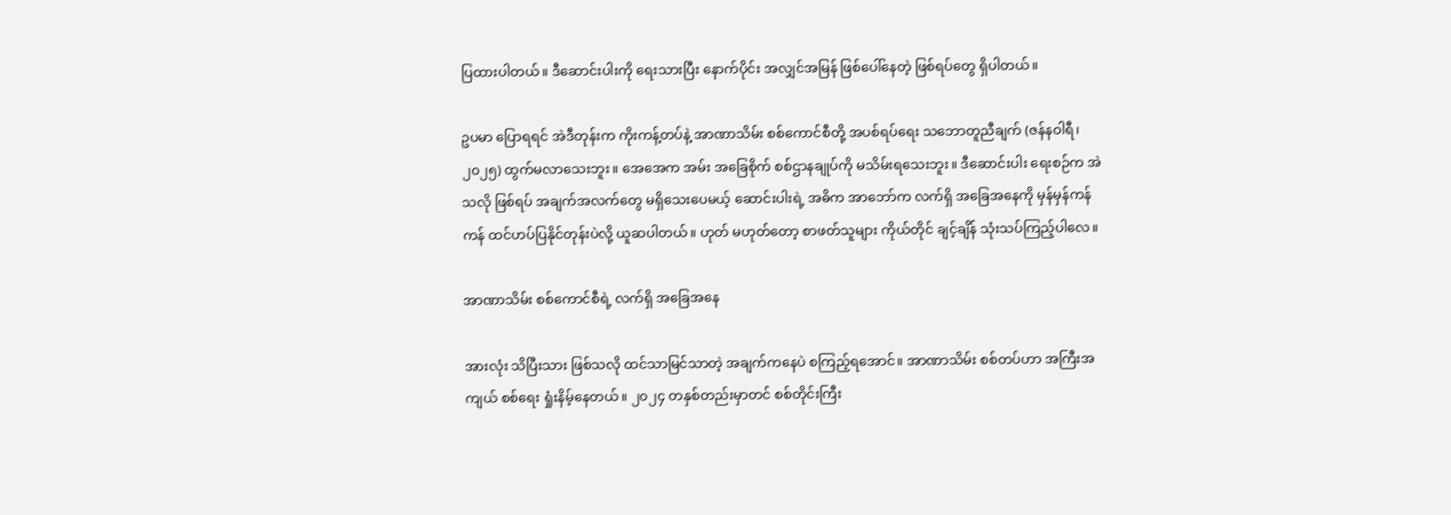ပြထားပါတယ်။ ဒီဆောင်းပါးကို ရေးသားပြီး နောက်ပိုင်း အလျှင်အမြန် ဖြစ်ပေါ်နေတဲ့ ဖြစ်ရပ်တွေ ရှိပါတယ်။

ဥပမာ ပြောရရင် အဲဒီတုန်းက ကိုးကန့်တပ်နဲ့ အာဏာသိမ်း စစ်ကောင်စီတို့ အပစ်ရပ်ရေး သဘောတူညီချက် (ဇန်နဝါရီ၊ ၂၀၂၅) ထွက်မလာသေးဘူး။ အေအေက အမ်း အခြေစိုက် စစ်ဌာနချုပ်ကို မသိမ်းရသေးဘူး။ ဒီဆောင်းပါး ရေးစဉ်က အဲသလို ဖြစ်ရပ် အချက်အလက်တွေ မရှိသေးပေမယ့် ဆောင်းပါးရဲ့ အဓိက အာဘော်က လက်ရှိ အခြေအနေကို မှန်မှန်ကန်ကန် ထင်ဟပ်ပြနိုင်တုန်းပဲလို့ ယူဆပါတယ်။ ဟုတ် မဟုတ်တော့ စာဖတ်သူများ ကိုယ်တိုင် ချင့်ချိန် သုံးသပ်ကြည့်ပါလေ။

အာဏာသိမ်း စစ်ကောင်စီရဲ့ လက်ရှိ အခြေအနေ

အားလုံး သိပြီးသား ဖြစ်သလို ထင်သာမြင်သာတဲ့ အချက်ကနေပဲ စကြည့်ရအောင်။ အာဏာသိမ်း စစ်တပ်ဟာ အကြီးအကျယ် စစ်ရေး ရှုံးနိမ့်နေတယ်။ ၂၀၂၄ တနှစ်တည်းမှာတင် စစ်တိုင်းကြီး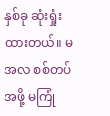နှစ်ခု ဆုံးရှုံးထားတယ်။ မအလ စစ်တပ်အဖို့ မကြုံ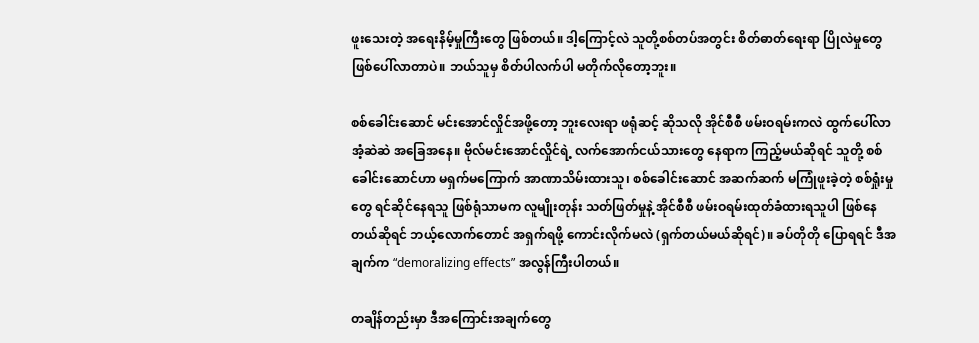ဖူးသေးတဲ့ အရေးနိမ့်မှုကြီးတွေ ဖြစ်တယ်။ ဒါ့ကြောင့်လဲ သူတို့စစ်တပ်အတွင်း စိတ်ဓာတ်ရေးရာ ပြိုလဲမှုတွေ ဖြစ်ပေါ်လာတာပဲ။ ဘယ်သူမှ စိတ်ပါလက်ပါ မတိုက်လိုတော့ဘူး။

စစ်ခေါင်းဆောင် မင်းအောင်လှိုင်အဖို့တော့ ဘူးလေးရာ ဖရုံဆင့် ဆိုသလို အိုင်စီစီ ဖမ်းဝရမ်းကလဲ ထွက်ပေါ်လာအံ့ဆဲဆဲ အခြေအနေ။ ဗိုလ်မင်းအောင်လှိုင်ရဲ့ လက်အောက်ငယ်သားတွေ နေရာက ကြည့်မယ်ဆိုရင် သူတို့ စစ်ခေါင်းဆောင်ဟာ မရှက်မကြောက် အာဏာသိမ်းထားသူ၊ စစ်ခေါင်းဆောင် အဆက်ဆက် မကြုံဖူးခဲ့တဲ့ စစ်ရှုံးမှုတွေ ရင်ဆိုင်နေရသူ ဖြစ်ရုံသာမက လူမျိုးတုန်း သတ်ဖြတ်မှုနဲ့ အိုင်စီစီ ဖမ်းဝရမ်းထုတ်ခံထားရသူပါ ဖြစ်နေတယ်ဆိုရင် ဘယ့်လောက်တောင် အရှက်ရဖို့ ကောင်းလိုက်မလဲ (ရှက်တယ်မယ်ဆိုရင်)။ ခပ်တိုတို ပြောရရင် ဒီအချက်က “demoralizing effects” အလွန်ကြီးပါတယ်။

တချိန်တည်းမှာ ဒီအကြောင်းအချက်တွေ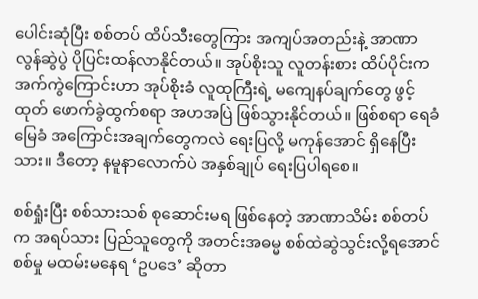ပေါင်းဆုံပြီး စစ်တပ် ထိပ်သီးတွေကြား အကျပ်အတည်းနဲ့ အာဏာလွန်ဆွဲပွဲ ပိုပြင်းထန်လာနိုင်တယ်။ အုပ်စိုးသူ လူတန်းစား ထိပ်ပိုင်းက အက်ကွဲကြောင်းဟာ အုပ်စိုးခံ လူထုကြီးရဲ့ မကျေနပ်ချက်တွေ ဖွင့်ထုတ် ဖောက်ခွဲထွက်စရာ အဟအပြဲ ဖြစ်သွားနိုင်တယ်။ ဖြစ်စရာ ရေခံမြေခံ အကြောင်းအချက်တွေကလဲ ရေးပြလို့ မကုန်အောင် ရှိနေပြီးသား။ ဒီတော့ နမူနာလောက်ပဲ အနှစ်ချုပ် ရေးပြပါရစေ။

စစ်ရှုံးပြီး စစ်သားသစ် စုဆောင်းမရ ဖြစ်နေတဲ့ အာဏာသိမ်း စစ်တပ်က အရပ်သား ပြည်သူတွေကို အတင်းအဓမ္မ စစ်ထဲဆွဲသွင်းလို့ရအောင် စစ်မှု မထမ်းမနေရ ‘ဥပဒေ’ ဆိုတာ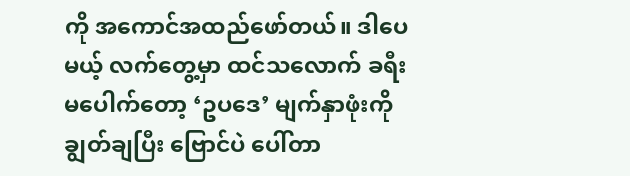ကို အကောင်အထည်ဖော်တယ်။ ဒါပေမယ့် လက်တွေ့မှာ ထင်သလောက် ခရီးမပေါက်တော့ ‘ဥပဒေ’ မျက်နှာဖုံးကို ချွတ်ချပြီး ဗြောင်ပဲ ပေါ်တာ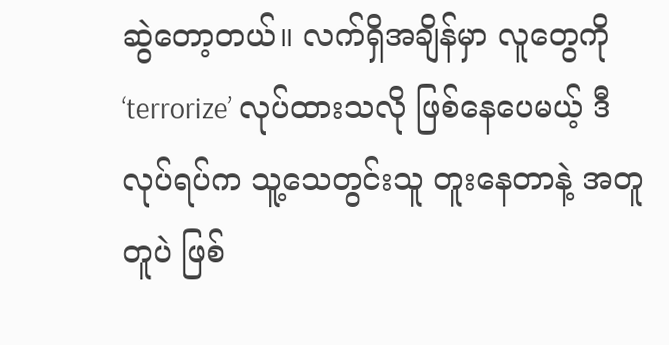ဆွဲတော့တယ်။ လက်ရှိအချိန်မှာ လူတွေကို ‘terrorize’ လုပ်ထားသလို ဖြစ်နေပေမယ့် ဒီလုပ်ရပ်က သူ့သေတွင်းသူ တူးနေတာနဲ့ အတူတူပဲ ဖြစ်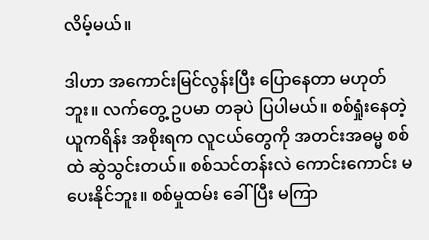လိမ့်မယ်။

ဒါဟာ အကောင်းမြင်လွန်းပြီး ပြောနေတာ မဟုတ်ဘူး။ လက်တွေ့ ဥပမာ တခုပဲ ပြပါမယ်။ စစ်ရှုံးနေတဲ့ ယူကရိန်း အစိုးရက လူငယ်တွေကို အတင်းအဓမ္မ စစ်ထဲ ဆွဲသွင်းတယ်။ စစ်သင်တန်းလဲ ကောင်းကောင်း မပေးနိုင်ဘူး။ စစ်မှုထမ်း ခေါ်ပြီး မကြာ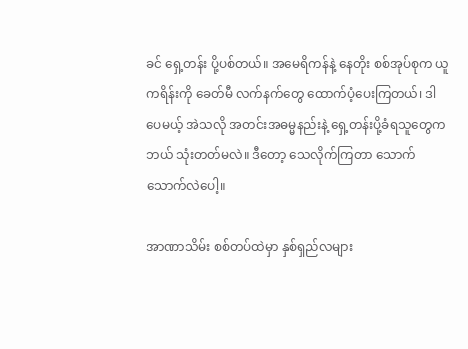ခင် ရှေ့တန်း ပို့ပစ်တယ်။ အမေရိကန်နဲ့ နေတိုး စစ်အုပ်စုက ယူကရိန်းကို ခေတ်မီ လက်နက်တွေ ထောက်ပံ့ပေးကြတယ်၊ ဒါပေမယ့် အဲသလို အတင်းအဓမ္မနည်းနဲ့ ရှေ့တန်းပို့ခံရသူတွေက ဘယ် သုံးတတ်မလဲ။ ဒီတော့ သေလိုက်ကြတာ သောက်သောက်လဲပေါ့။

အာဏာသိမ်း စစ်တပ်ထဲမှာ နှစ်ရှည်လများ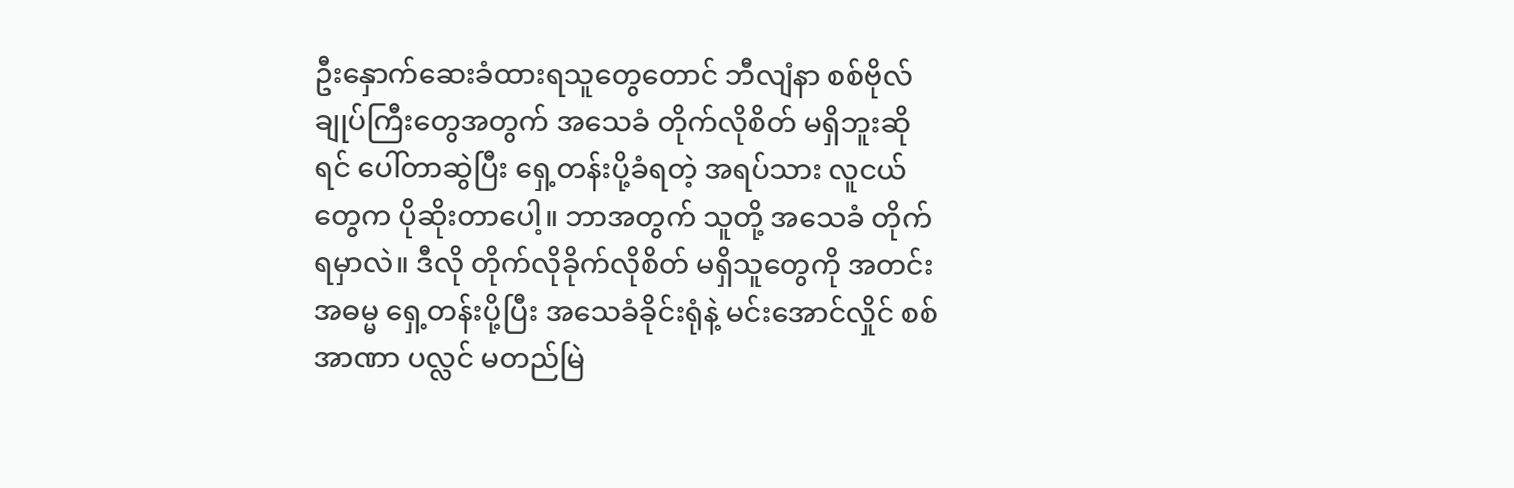ဦးနှောက်ဆေးခံထားရသူတွေတောင် ဘီလျံနာ စစ်ဗိုလ်ချုပ်ကြီးတွေအတွက် အသေခံ တိုက်လိုစိတ် မရှိဘူးဆိုရင် ပေါ်တာဆွဲပြီး ရှေ့တန်းပို့ခံရတဲ့ အရပ်သား လူငယ်တွေက ပိုဆိုးတာပေါ့။ ဘာအတွက် သူတို့ အသေခံ တိုက်ရမှာလဲ။ ဒီလို တိုက်လိုခိုက်လိုစိတ် မရှိသူတွေကို အတင်းအဓမ္မ ရှေ့တန်းပို့ပြီး အသေခံခိုင်းရုံနဲ့ မင်းအောင်လှိုင် စစ်အာဏာ ပလ္လင် မတည်မြဲ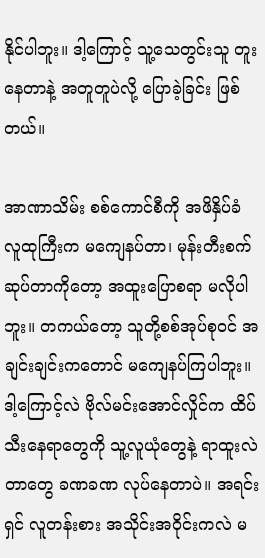နိုင်ပါဘူး။ ဒါ့ကြောင့် သူ့သေတွင်းသူ တူးနေတာနဲ့ အတူတူပဲလို့ ပြောခဲ့ခြင်း ဖြစ်တယ်။

အာဏာသိမ်း စစ်ကောင်စီကို အဖိနှိပ်ခံ လူထုကြီးက မကျေနပ်တာ၊ မုန်းတီးစက်ဆုပ်တာကိုတော့ အထူးပြောစရာ မလိုပါဘူး။ တကယ်တော့ သူတို့စစ်အုပ်စုဝင် အချင်းချင်းကတောင် မကျေနပ်ကြပါဘူး။ ဒါ့ကြောင့်လဲ ဗိုလ်မင်းအောင်လှိုင်က ထိပ်သီးနေရာတွေကို သူ့လူယုံတွေနဲ့ ရာထူးလဲတာတွေ ခဏခဏ လုပ်နေတာပဲ။ အရင်းရှင် လူတန်းစား အသိုင်းအဝိုင်းကလဲ မ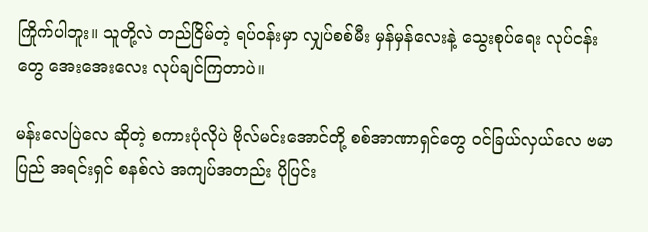ကြိုက်ပါဘူး။ သူတို့လဲ တည်ငြိမ်တဲ့ ရပ်ဝန်းမှာ လျှပ်စစ်မီး မှန်မှန်လေးနဲ့ သွေးစုပ်ရေး လုပ်ငန်းတွေ အေးအေးလေး လုပ်ချင်ကြတာပဲ။

မန်းလေပြဲလေ ဆိုတဲ့ စကားပုံလိုပဲ ဗိုလ်မင်းအောင်တို့ စစ်အာဏာရှင်တွေ ဝင်ခြယ်လှယ်လေ ဗမာပြည် အရင်းရှင် စနစ်လဲ အကျပ်အတည်း ပိုပြင်း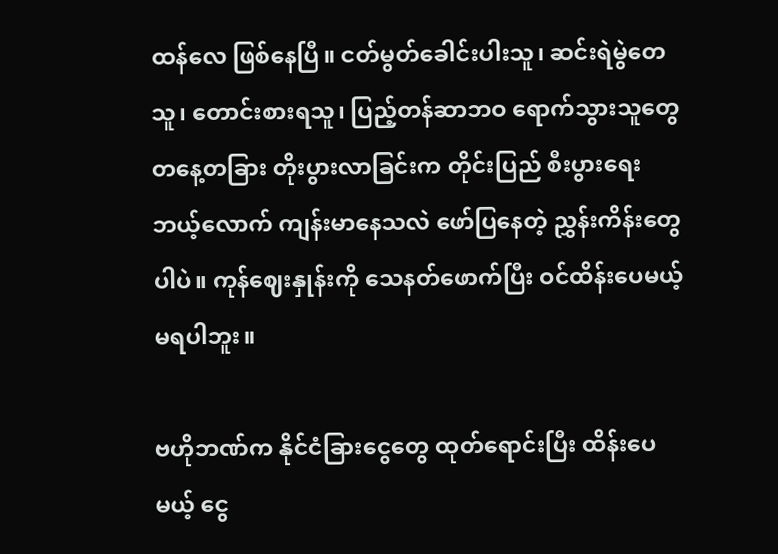ထန်လေ ဖြစ်နေပြီ။ ငတ်မွတ်ခေါင်းပါးသူ၊ ဆင်းရဲမွဲတေသူ၊ တောင်းစားရသူ၊ ပြည့်တန်ဆာဘဝ ရောက်သွားသူတွေ တနေ့တခြား တိုးပွားလာခြင်းက တိုင်းပြည် စီးပွားရေး ဘယ့်လောက် ကျန်းမာနေသလဲ ဖော်ပြနေတဲ့ ညွှန်းကိန်းတွေပါပဲ။ ကုန်ဈေးနှုန်းကို သေနတ်ဖောက်ပြီး ဝင်ထိန်းပေမယ့် မရပါဘူး။

ဗဟိုဘဏ်က နိုင်ငံခြားငွေတွေ ထုတ်ရောင်းပြီး ထိန်းပေမယ့် ငွေ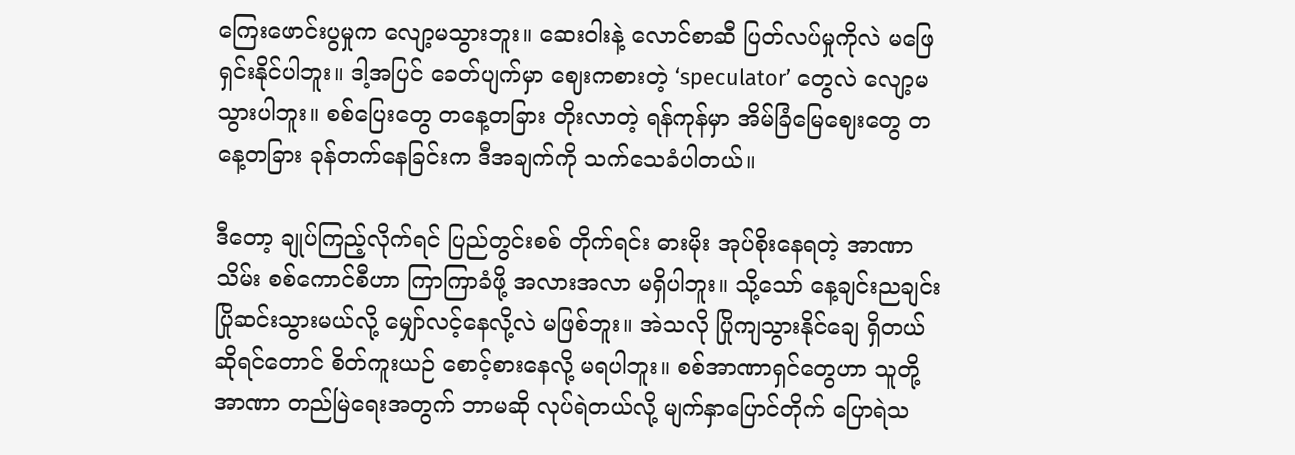ကြေးဖောင်းပွမှုက လျော့မသွားဘူး။ ဆေးဝါးနဲ့ လောင်စာဆီ ပြတ်လပ်မှုကိုလဲ မဖြေရှင်းနိုင်ပါဘူး။ ဒါ့အပြင် ခေတ်ပျက်မှာ ဈေးကစားတဲ့ ‘speculator’ တွေလဲ လျော့မသွားပါဘူး။ စစ်ပြေးတွေ တနေ့တခြား တိုးလာတဲ့ ရန်ကုန်မှာ အိမ်ခြံမြေဈေးတွေ တနေ့တခြား ခုန်တက်နေခြင်းက ဒီအချက်ကို သက်သေခံပါတယ်။

ဒီတော့ ချုပ်ကြည့်လိုက်ရင် ပြည်တွင်းစစ် တိုက်ရင်း ဓားမိုး အုပ်စိုးနေရတဲ့ အာဏာသိမ်း စစ်ကောင်စီဟာ ကြာကြာခံဖို့ အလားအလာ မရှိပါဘူး။ သို့သော် နေ့ချင်းညချင်း ပြိုဆင်းသွားမယ်လို့ မျှော်လင့်နေလို့လဲ မဖြစ်ဘူး။ အဲသလို ပြိုကျသွားနိုင်ချေ ရှိတယ် ဆိုရင်တောင် စိတ်ကူးယဉ် စောင့်စားနေလို့ မရပါဘူး။ စစ်အာဏာရှင်တွေဟာ သူတို့ အာဏာ တည်မြဲရေးအတွက် ဘာမဆို လုပ်ရဲတယ်လို့ မျက်နှာပြောင်တိုက် ပြောရဲသ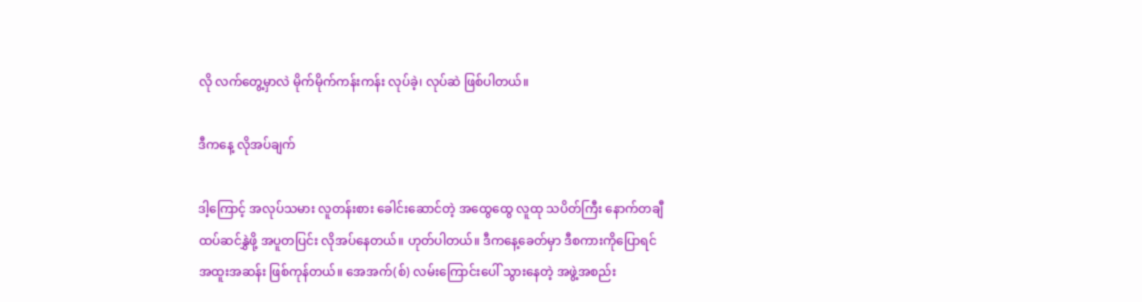လို လက်တွေ့မှာလဲ မိုက်မိုက်ကန်းကန်း လုပ်ခဲ့၊ လုပ်ဆဲ ဖြစ်ပါတယ်။

ဒီကနေ့ လိုအပ်ချက်

ဒါ့ကြောင့် အလုပ်သမား လူတန်းစား ခေါင်းဆောင်တဲ့ အထွေထွေ လူထု သပိတ်ကြီး နောက်တချီ ထပ်ဆင်နွှဲဖို့ အပူတပြင်း လိုအပ်နေတယ်။ ဟုတ်ပါတယ်။ ဒီကနေ့ခေတ်မှာ ဒီစကားကိုပြောရင် အထူးအဆန်း ဖြစ်ကုန်တယ်။ အေအက်(စ်) လမ်းကြောင်းပေါ် သွားနေတဲ့ အဖွဲ့အစည်း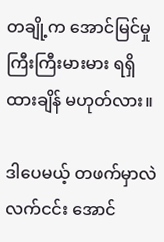တချို့က အောင်မြင်မှု ကြီးကြီးမားမား ရရှိထားချိန် မဟုတ်လား။

ဒါပေမယ့် တဖက်မှာလဲ လက်ငင်း အောင်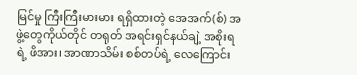မြင်မှု ကြီးကြီးမားမား ရရှိထားတဲ့ အေအက်(စ်) အဖွဲ့တွေကိုယ်တိုင် တရုတ် အရင်းရှင်နယ်ချဲ့ အစိုးရရဲ့ ဖိအား၊ အာဏာသိမ်း စစ်တပ်ရဲ့ လေကြောင်း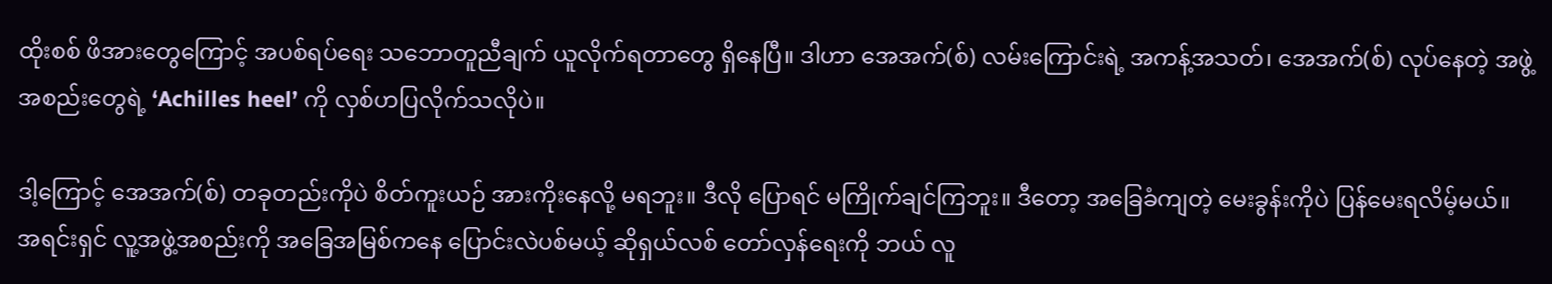ထိုးစစ် ဖိအားတွေကြောင့် အပစ်ရပ်ရေး သဘောတူညီချက် ယူလိုက်ရတာတွေ ရှိနေပြီ။ ဒါဟာ အေအက်(စ်) လမ်းကြောင်းရဲ့ အကန့်အသတ်၊ အေအက်(စ်) လုပ်နေတဲ့ အဖွဲ့အစည်းတွေရဲ့ ‘Achilles heel’ ကို လှစ်ဟပြလိုက်သလိုပဲ။

ဒါ့ကြောင့် အေအက်(စ်) တခုတည်းကိုပဲ စိတ်ကူးယဉ် အားကိုးနေလို့ မရဘူး။ ဒီလို ပြောရင် မကြိုက်ချင်ကြဘူး။ ဒီတော့ အခြေခံကျတဲ့ မေးခွန်းကိုပဲ ပြန်မေးရလိမ့်မယ်။ အရင်းရှင် လူ့အဖွဲ့အစည်းကို အခြေအမြစ်ကနေ ပြောင်းလဲပစ်မယ့် ဆိုရှယ်လစ် တော်လှန်ရေးကို ဘယ် လူ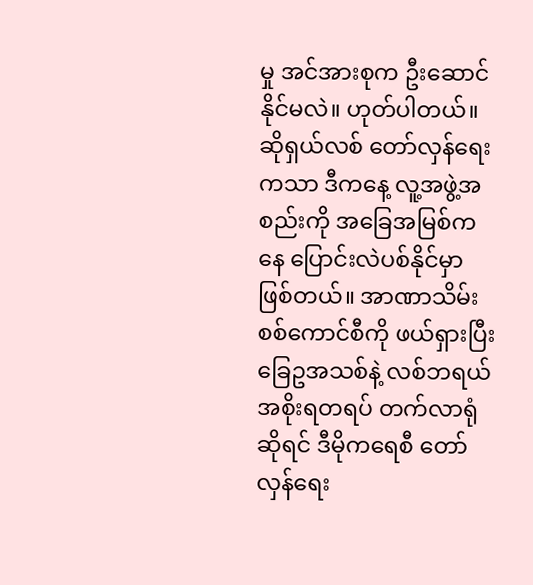မှု အင်အားစုက ဦးဆောင်နိုင်မလဲ။ ဟုတ်ပါတယ်။ ဆိုရှယ်လစ် တော်လှန်ရေးကသာ ဒီကနေ့ လူ့အဖွဲ့အစည်းကို အခြေအမြစ်ကနေ ပြောင်းလဲပစ်နိုင်မှာ ဖြစ်တယ်။ အာဏာသိမ်း စစ်ကောင်စီကို ဖယ်ရှားပြီး ခြေဥအသစ်နဲ့ လစ်ဘရယ် အစိုးရတရပ် တက်လာရုံ ဆိုရင် ဒီမိုကရေစီ တော်လှန်ရေး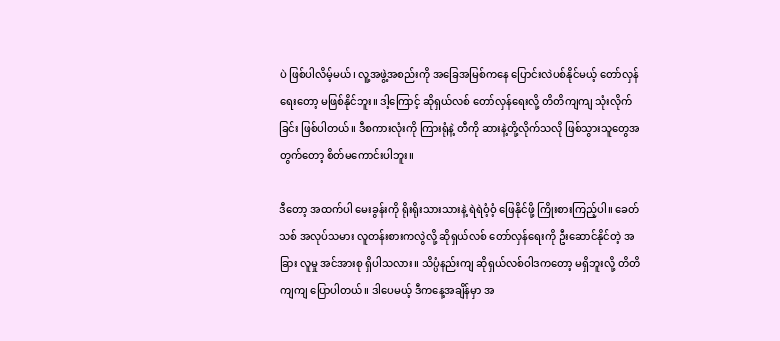ပဲ ဖြစ်ပါလိမ့်မယ်၊ လူ့အဖွဲ့အစည်းကို အခြေအမြစ်ကနေ ပြောင်းလဲပစ်နိုင်မယ့် တော်လှန်ရေးတော့ မဖြစ်နိုင်ဘူး။ ဒါ့ကြောင့် ဆိုရှယ်လစ် တော်လှန်ရေးလို့ တိတိကျကျ သုံးလိုက်ခြင်း ဖြစ်ပါတယ်။ ဒီစကားလုံးကို ကြားရုံနဲ့ တီကို ဆားနဲ့တို့လိုက်သလို ဖြစ်သွားသူတွေအတွက်တော့ စိတ်မကောင်းပါဘူး။

ဒီတော့ အထက်ပါ မေးခွန်းကို ရိုးရိုးသားသားနဲ့ ရဲရဲဝံ့ဝံ့ ဖြေနိုင်ဖို့ ကြိုးစားကြည့်ပါ။ ခေတ်သစ် အလုပ်သမား လူတန်းစားကလွဲလို့ ဆိုရှယ်လစ် တော်လှန်ရေးကို ဦးဆောင်နိုင်တဲ့ အခြား လူမှု အင်အားစု ရှိပါသလား။ သိပ္ပံနည်းကျ ဆိုရှယ်လစ်ဝါဒကတော့ မရှိဘူးလို့ တိတိကျကျ ပြောပါတယ်။ ဒါပေမယ့် ဒီကနေ့အချိန်မှာ အ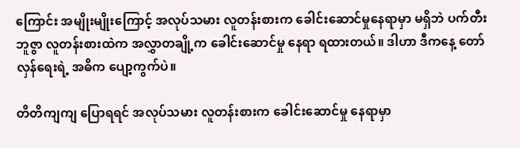ကြောင်း အမျိုးမျိုးကြောင့် အလုပ်သမား လူတန်းစားက ခေါင်းဆောင်မှုနေရာမှာ မရှိဘဲ ပက်တီး ဘူဇွာ လူတန်းစားထဲက အလွှာတချို့က ခေါင်းဆောင်မှု နေရာ ရထားတယ်။ ဒါဟာ ဒီကနေ့ တော်လှန်ရေးရဲ့ အဓိက ပျော့ကွက်ပဲ။

တိတိကျကျ ပြောရရင် အလုပ်သမား လူတန်းစားက ခေါင်းဆောင်မှု နေရာမှာ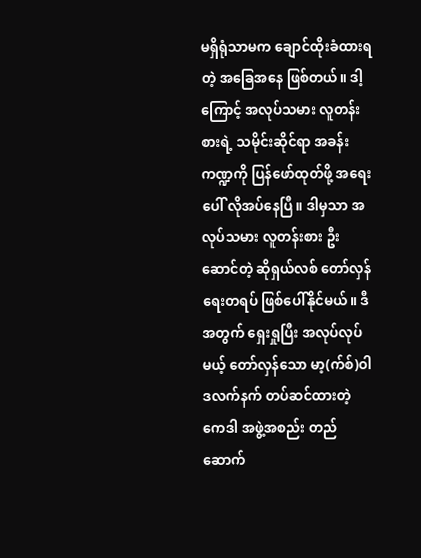မရှိရုံသာမက ချောင်ထိုးခံထားရတဲ့ အခြေအနေ ဖြစ်တယ်။ ဒါ့ကြောင့် အလုပ်သမား လူတန်းစားရဲ့ သမိုင်းဆိုင်ရာ အခန်းကဏ္ဍကို ပြန်ဖော်ထုတ်ဖို့ အရေးပေါ် လိုအပ်နေပြီ။ ဒါမှသာ အလုပ်သမား လူတန်းစား ဦးဆောင်တဲ့ ဆိုရှယ်လစ် တော်လှန်ရေးတရပ် ဖြစ်ပေါ်နိုင်မယ်။ ဒီအတွက် ရှေးရှုပြီး အလုပ်လုပ်မယ့် တော်လှန်သော မာ့(က်စ်)ဝါဒလက်နက် တပ်ဆင်ထားတဲ့ ကေဒါ အဖွဲ့အစည်း တည်ဆောက်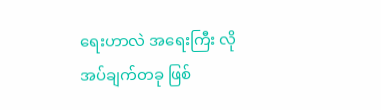ရေးဟာလဲ အရေးကြီး လိုအပ်ချက်တခု ဖြစ်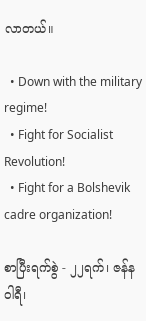လာတယ်။

  • Down with the military regime!
  • Fight for Socialist Revolution!
  • Fight for a Bolshevik cadre organization!

စာပြီးရက်စွဲ - ၂၂ရက်၊ ဇန်နဝါရီ၊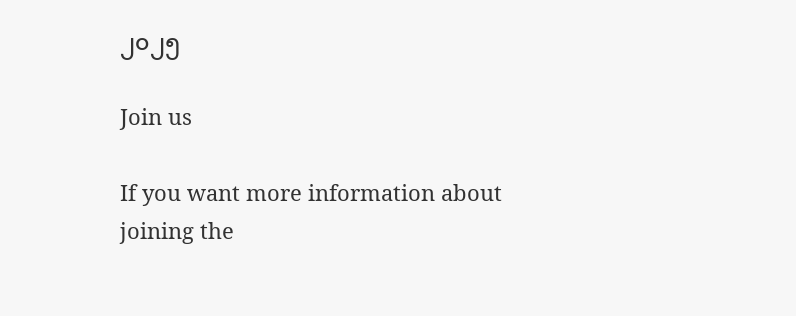၂၀၂၅

Join us

If you want more information about joining the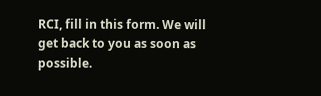RCI, fill in this form. We will get back to you as soon as possible.